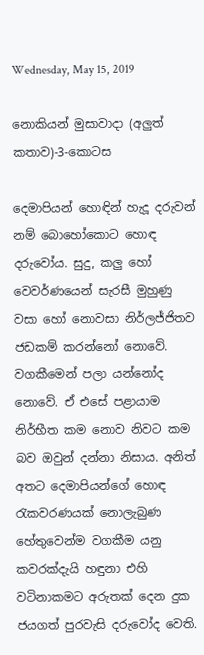Wednesday, May 15, 2019

නොකියන් මුසාවාදා (අලුත් කතාව)-3-කොටස

දෙමාපියන් හොඳින් හැදූ දරුවන් නම් බොහෝකොට හොඳ දරුවෝය. සුදු, කලු හෝ වෙවර්ණයෙන් සැරසී මුහුණු වසා හෝ නොවසා නිර්ලජ්ජිතව ජඩකම් කරන්නෝ නොවේ. වගකීමෙන් පලා යන්නෝද නොවේ. ඒ එසේ පළායාම නිර්භීත කම නොව නිවට කම බව ඔවුන් දන්නා නිසාය. අනිත් අතට දෙමාපියන්ගේ හොඳ රැකවරණයක් නොලැබුණ හේතුවෙන්ම වගකීම යනු කවරක්දැයි හඳුනා එහි වටිනාකමට අරුතක් දෙන දුක ජයගත් පුරවැසි දරුවෝද වෙති.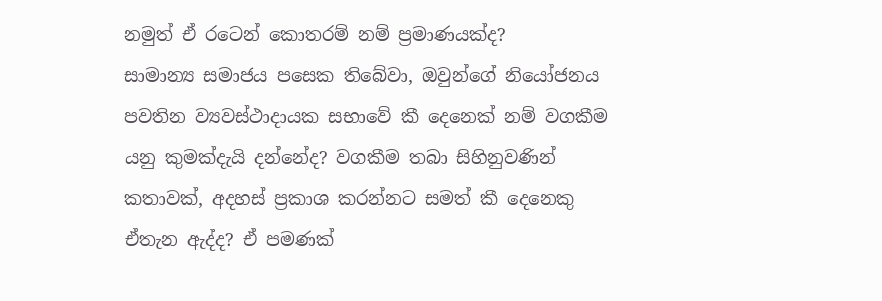නමුත් ඒ රටෙන් කොතරම් නම් ප්‍රමාණයක්ද?
සාමාන්‍ය සමාජය පසෙක තිබේවා, ඔවුන්ගේ නියෝජනය පවතින ව්‍යවස්ථාදායක සභාවේ කී දෙනෙක් නම් වගකීම යනු කුමක්දැයි දන්නේද? වගකීම තබා සිහිනුවණින් කතාවක්, අදහස් ප්‍රකාශ කරන්නට සමත් කී දෙනෙකු ඒතැන ඇද්ද? ඒ පමණක්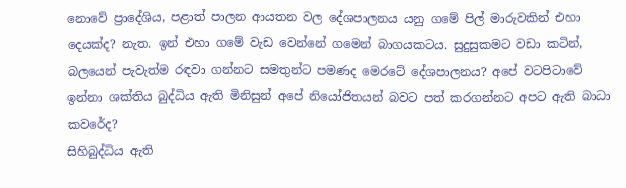නොවේ ප්‍රාදේශිය, පළාත් පාලන ආයතන වල දේශපාලනය යනු ගමේ පිල් මාරුවකින් එහා දෙයක්ද? නැත. ඉන් එහා ගමේ වැඩ වෙන්නේ ගමෙන් බාගයකටය. සුදුසුකමට වඩා කටින්, බලයෙන් පැවැත්ම රඳවා ගන්නට සමතුන්ට පමණද මෙරටේ දේශපාලනය? අපේ වටපිටාවේ ඉන්නා ශක්තිය බුද්ධිය ඇති මිනිසුන් අපේ නියෝජිතයන් බවට පත් කරගන්නට අපට ඇති බාධා කවරේද?
සිහිබුද්ධිය ඇති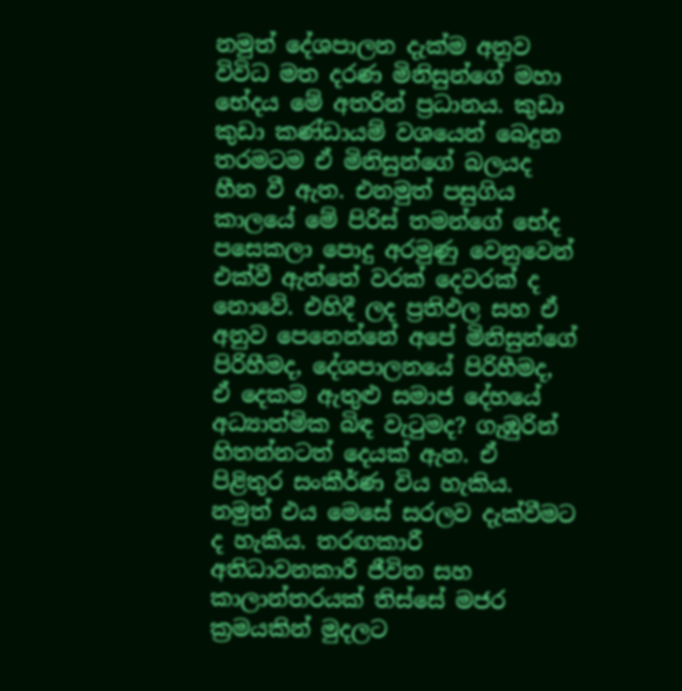නමුත් දේශපාලන දැක්ම අනුව විවිධ මත දරණ මිනිසුන්ගේ මහා භේදය මේ අතරින් ප්‍රධානය. කුඩා කුඩා කණ්ඩායම් වශයෙන් බෙදුන තරමටම ඒ මිනිසුන්ගේ බලයද හීන වී ඇත. එනමුත් පසුගිය කාලයේ මේ පිරිස් තමන්ගේ භේද පසෙකලා පොදු අරමුණු වෙනුවෙන් එක්වී ඇත්තේ වරක් දෙවරක් ද නොවේ. එහිදී ලද ප්‍රතිඵල සහ ඒ අනුව පෙනෙන්නේ අපේ මිනිසුන්ගේ පිරිහීමද, දේශපාලනයේ පිරිහීමද, ඒ දෙකම ඇතුළු සමාජ දේහයේ අධ්‍යාත්මික බිඳ වැටුමද? ගැඹුරින් හිතන්නටත් දෙයක් ඇත. ඒ පිළිතුර සංකීර්ණ විය හැකිය. නමුත් එය මෙසේ සරලව දැක්වීමට ද හැකිය. තරඟකාරී අතිධාවනකාරී ජීවිත සහ කාලාන්තරයක් තිස්සේ මජර ක්‍රමයකින් මුදලට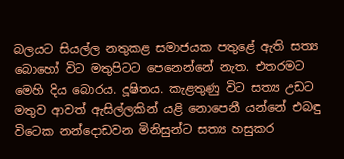බලයට සියල්ල නතුකළ සමාජයක පතුළේ ඇති සත්‍ය බොහෝ විට මතුපිටට පෙනෙන්නේ නැත. එතරමට මෙහි දිය බොරය. දූෂිතය. කැළතුණු විට සත්‍ය උඩට මතුව ආවත් ඇසිල්ලකින් යළි නොපෙනී යන්නේ එබඳු විටෙක නන්දොඩවන මිනිසුන්ට සත්‍ය හසුකර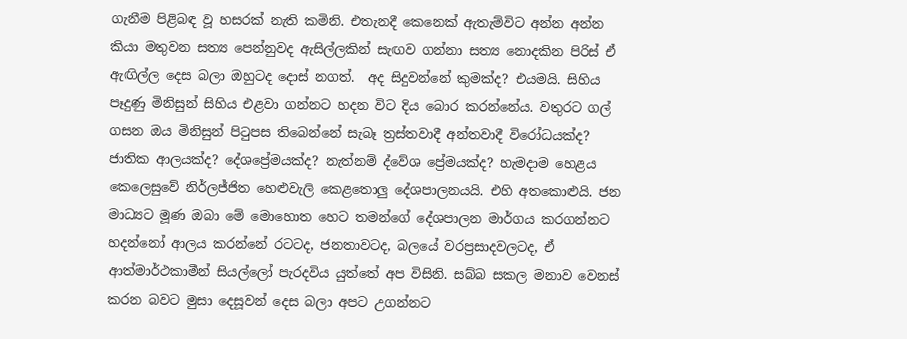ගැනීම පිළිබඳ වූ හසරක් නැති කමිනි. එතැනදී කෙනෙක් ඇතැම්විට අන්න අන්න කියා මතුවන සත්‍ය පෙන්නුවද ඇසිල්ලකින් සැඟව ගන්නා සත්‍ය නොදකින පිරිස් ඒ ඇඟිල්ල දෙස බලා ඔහුටද දොස් නගත්.  අද සිදුවන්නේ කුමක්ද? එයමයි. සිහිය පෑදුණු මිනිසුන් සිහිය එළවා ගන්නට හදන විට දිය බොර කරන්නේය. වතුරට ගල් ගසන ඔය මිනිසුන් පිටුපස තිබෙන්නේ සැබෑ ත්‍රස්තවාදී අන්තවාදී විරෝධයක්ද? ජාතික ආලයක්ද? දේශප්‍රේමයක්ද? නැත්නම් ද්වේශ ප්‍රේමයක්ද? හැමදාම හෙළය කෙලෙසුවේ නිර්ලජ්ජිත හෙළුවැලි කෙළතොලු දේශපාලනයයි. එහි අතකොළුයි. ජන මාධ්‍යට මූණ ඔබා මේ මොහොත හෙට තමන්ගේ දේශපාලන මාර්ගය කරගන්නට හදන්නෝ ආලය කරන්නේ රටටද, ජනතාවටද, බලයේ වරප්‍රසාදවලටද, ඒ ආත්මාර්ථකාමීන් සියල්ලෝ පැරදවිය යුත්තේ අප විසිනි. සබ්බ සකල මනාව වෙනස් කරන බවට මුසා දෙසූවන් දෙස බලා අපට උගන්නට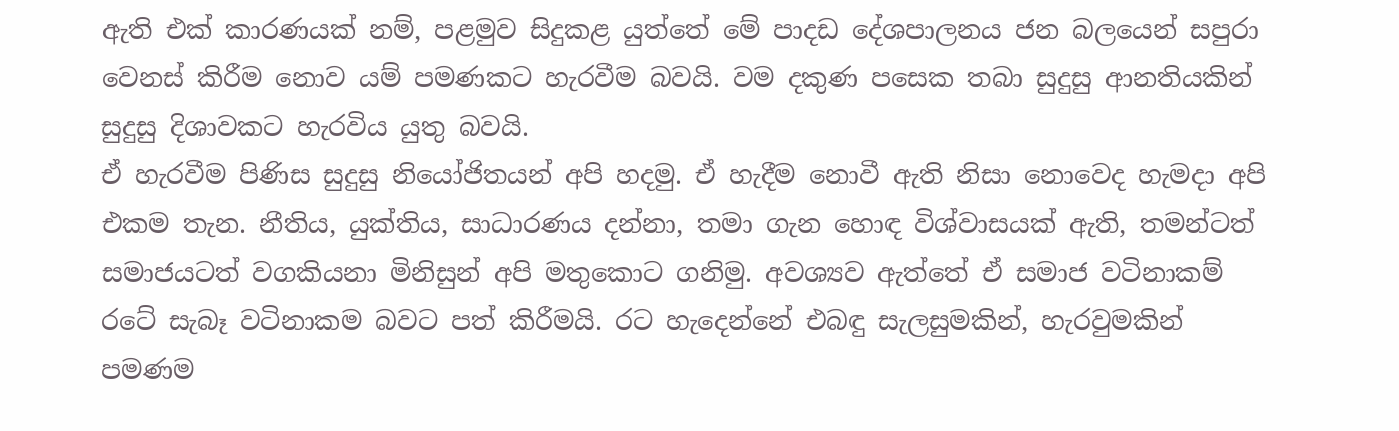ඇති එක් කාරණයක් නම්, පළමුව සිදුකළ යුත්තේ මේ පාදඩ දේශපාලනය ජන බලයෙන් සපුරා වෙනස් කිරීම නොව යම් පමණකට හැරවීම බවයි. වම දකුණ පසෙක තබා සුදුසු ආනතියකින් සුදුසු දිශාවකට හැරවිය යුතු බවයි.
ඒ හැරවීම පිණිස සුදුසු නියෝජිතයන් අපි හදමු. ඒ හැදීම නොවී ඇති නිසා නොවෙද හැමදා අපි එකම තැන. නීතිය, යුක්තිය, සාධාරණය දන්නා, තමා ගැන හොඳ විශ්වාසයක් ඇති, තමන්ටත් සමාජයටත් වගකියනා මිනිසුන් අපි මතුකොට ගනිමු. අවශ්‍යව ඇත්තේ ඒ සමාජ වටිනාකම් රටේ සැබෑ වටිනාකම බවට පත් කිරීමයි. රට හැදෙන්නේ එබඳු සැලසුමකින්, හැරවුමකින් පමණම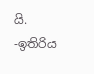යි.
-ඉතිරිය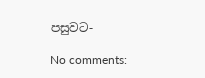පසුවට-

No comments: